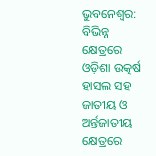ଭୁବନେଶ୍ୱର: ବିଭିନ୍ନ କ୍ଷେତ୍ରରେ ଓଡ଼ିଶା ଉତ୍କର୍ଷ ହାସଲ ସହ ଜାତୀୟ ଓ ଅର୍ନ୍ତଜାତୀୟ କ୍ଷେତ୍ରରେ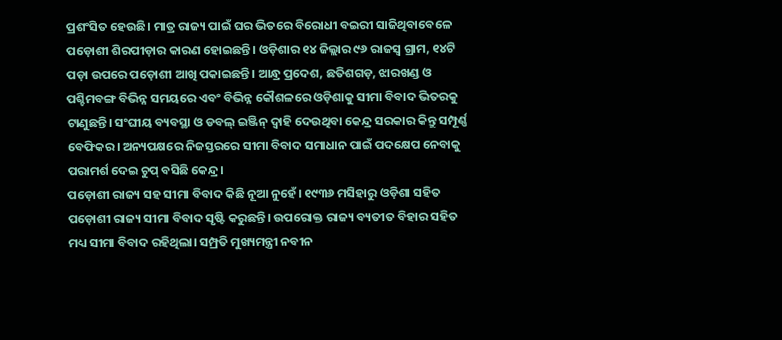ପ୍ରଶଂସିତ ହେଉଛି। ମାତ୍ର ରାଜ୍ୟ ପାଇଁ ଘର ଭିତରେ ବିରୋଧୀ ବଇରୀ ସାଜିଥିବାବେଳେ ପଡ଼ୋଶୀ ଶିରପୀଡ଼ାର କାରଣ ହୋଇଛନ୍ତି। ଓଡ଼ିଶାର ୧୪ ଜିଲ୍ଲାର ୯୬ ରାଜସ୍ୱ ଗ୍ରାମ, ୧୪ଟି ପଡ଼ା ଉପରେ ପଡ଼ୋଶୀ ଆଖି ପକାଇଛନ୍ତି। ଆନ୍ଧ୍ର ପ୍ରଦେଶ, ଛତିଶଗଡ଼, ଝାରଖଣ୍ଡ ଓ ପଶ୍ଚିମବଙ୍ଗ ବିଭିନ୍ନ ସମୟରେ ଏବଂ ବିଭିନ୍ନ କୌଶଳରେ ଓଡ଼ିଶାକୁ ସୀମା ବିବାଦ ଭିତରକୁ ଟାଣୁଛନ୍ତି। ସଂଘୀୟ ବ୍ୟବସ୍ଥା ଓ ଡବଲ୍ ଇଞ୍ଜିନ୍ ଦ୍ୱାହି ଦେଉଥିବା କେନ୍ଦ୍ର ସରକାର କିନ୍ତୁ ସମ୍ପୂର୍ଣ୍ଣ ବେଫିକର। ଅନ୍ୟପକ୍ଷରେ ନିଜସ୍ତରରେ ସୀମା ବିବାଦ ସମାଧାନ ପାଇଁ ପଦକ୍ଷେପ ନେବାକୁ ପରାମର୍ଶ ଦେଇ ଚୁପ୍ ବସିଛି କେନ୍ଦ୍ର।
ପଡ଼ୋଶୀ ରାଜ୍ୟ ସହ ସୀମା ବିବାଦ କିଛି ନୂଆ ନୁହେଁ। ୧୯୩୬ ମସିହାରୁ ଓଡ଼ିଶା ସହିତ ପଡ଼ୋଶୀ ରାଜ୍ୟ ସୀମା ବିବାଦ ସୃଷ୍ଟି କରୁଛନ୍ତି। ଉପରୋକ୍ତ ରାଜ୍ୟ ବ୍ୟତୀତ ବିହାର ସହିତ ମଧ୍ୟ ସୀମା ବିବାଦ ରହିଥିଲା। ସମ୍ପ୍ରତି ମୁଖ୍ୟମନ୍ତ୍ରୀ ନବୀନ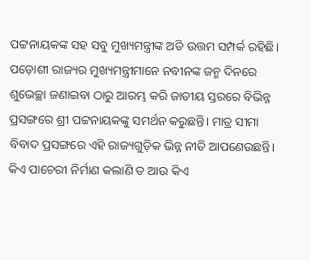ପଟ୍ଟନାୟକଙ୍କ ସହ ସବୁ ମୁଖ୍ୟମନ୍ତ୍ରୀଙ୍କ ଅତି ଉତ୍ତମ ସମ୍ପର୍କ ରହିଛି। ପଡ଼ୋଶୀ ରାଜ୍ୟର ମୁଖ୍ୟମନ୍ତ୍ରୀମାନେ ନବୀନଙ୍କ ଜନ୍ମ ଦିନରେ ଶୁଭେଚ୍ଛା ଜଣାଇବା ଠାରୁ ଆରମ୍ଭ କରି ଜାତୀୟ ସ୍ତରରେ ବିଭିନ୍ନ ପ୍ରସଙ୍ଗରେ ଶ୍ରୀ ପଟ୍ଟନାୟକଙ୍କୁ ସମର୍ଥନ କରୁଛନ୍ତି। ମାତ୍ର ସୀମା ବିବାଦ ପ୍ରସଙ୍ଗରେ ଏହି ରାଜ୍ୟଗୁଡ଼ିକ ଭିନ୍ନ ନୀତି ଆପଣେଉଛନ୍ତି। କିଏ ପାଚେରୀ ନିର୍ମାଣ କଲାଣି ତ ଆଉ କିଏ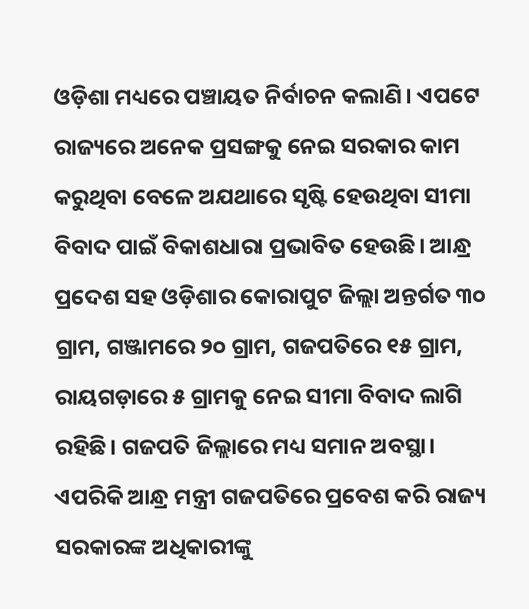ଓଡ଼ିଶା ମଧ୍ୟରେ ପଞ୍ଚାୟତ ନିର୍ବାଚନ କଲାଣି। ଏପଟେ ରାଜ୍ୟରେ ଅନେକ ପ୍ରସଙ୍ଗକୁ ନେଇ ସରକାର କାମ କରୁଥିବା ବେଳେ ଅଯଥାରେ ସୃଷ୍ଟି ହେଉଥିବା ସୀମା ବିବାଦ ପାଇଁ ବିକାଶଧାରା ପ୍ରଭାବିତ ହେଉଛି। ଆନ୍ଧ୍ର ପ୍ରଦେଶ ସହ ଓଡ଼ିଶାର କୋରାପୁଟ ଜିଲ୍ଲା ଅନ୍ତର୍ଗତ ୩୦ ଗ୍ରାମ, ଗଞ୍ଜାମରେ ୨୦ ଗ୍ରାମ, ଗଜପତିରେ ୧୫ ଗ୍ରାମ, ରାୟଗଡ଼ାରେ ୫ ଗ୍ରାମକୁ ନେଇ ସୀମା ବିବାଦ ଲାଗି ରହିଛି। ଗଜପତି ଜିଲ୍ଲାରେ ମଧ୍ୟ ସମାନ ଅବସ୍ଥା। ଏପରିକି ଆନ୍ଧ୍ର ମନ୍ତ୍ରୀ ଗଜପତିରେ ପ୍ରବେଶ କରି ରାଜ୍ୟ ସରକାରଙ୍କ ଅଧିକାରୀଙ୍କୁ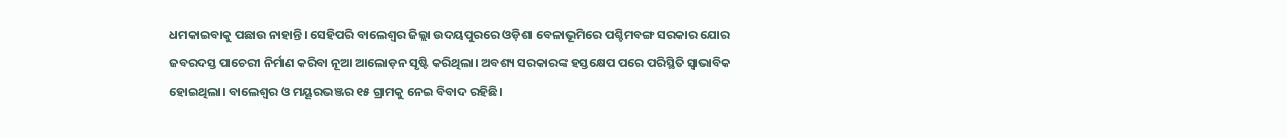ଧମକାଇବାକୁ ପଛାଉ ନାହାନ୍ତି। ସେହିପରି ବାଲେଶ୍ୱର ଜିଲ୍ଲା ଉଦୟପୁରରେ ଓଡ଼ିଶା ବେଳାଭୂମିରେ ପଶ୍ଚିମବଙ୍ଗ ସରକାର ଯୋର ଜବରଦସ୍ତ ପାଚେରୀ ନିର୍ମାଣ କରିବା ନୂଆ ଆଲୋଡ଼ନ ସୃଷ୍ଟି କରିଥିଲା। ଅବଶ୍ୟ ସରକାରଙ୍କ ହସ୍ତକ୍ଷେପ ପରେ ପରିସ୍ଥିତି ସ୍ୱାଭାବିକ ହୋଇଥିଲା। ବାଲେଶ୍ୱର ଓ ମୟୂରଭଞ୍ଜର ୧୫ ଗ୍ରାମକୁ ନେଇ ବିବାଦ ରହିଛି।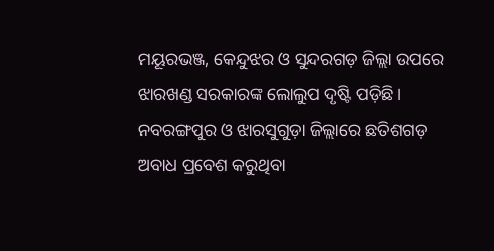ମୟୂରଭଞ୍ଜ, କେନ୍ଦୁଝର ଓ ସୁନ୍ଦରଗଡ଼ ଜିଲ୍ଲା ଉପରେ ଝାରଖଣ୍ଡ ସରକାରଙ୍କ ଲୋଲୁପ ଦୃଷ୍ଟି ପଡ଼ିଛି। ନବରଙ୍ଗପୁର ଓ ଝାରସୁଗୁଡ଼ା ଜିଲ୍ଲାରେ ଛତିଶଗଡ଼ ଅବାଧ ପ୍ରବେଶ କରୁଥିବା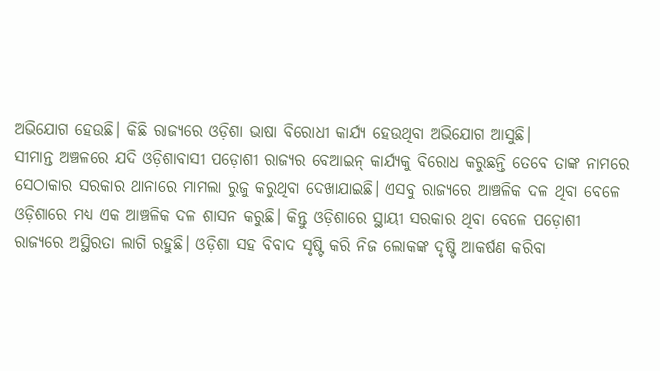ଅଭିଯୋଗ ହେଉଛି। କିଛି ରାଜ୍ୟରେ ଓଡ଼ିଶା ଭାଷା ବିରୋଧୀ କାର୍ଯ୍ୟ ହେଉଥିବା ଅଭିଯୋଗ ଆସୁଛି।
ସୀମାନ୍ତ ଅଞ୍ଚଳରେ ଯଦି ଓଡ଼ିଶାବାସୀ ପଡ଼ୋଶୀ ରାଜ୍ୟର ବେଆଇନ୍ କାର୍ଯ୍ୟକୁ ବିରୋଧ କରୁଛନ୍ତି ତେବେ ତାଙ୍କ ନାମରେ ସେଠାକାର ସରକାର ଥାନାରେ ମାମଲା ରୁଜୁ କରୁଥିବା ଦେଖାଯାଇଛି। ଏସବୁ ରାଜ୍ୟରେ ଆଞ୍ଚଳିକ ଦଳ ଥିବା ବେଳେ ଓଡ଼ିଶାରେ ମଧ୍ୟ ଏକ ଆଞ୍ଚଳିକ ଦଳ ଶାସନ କରୁଛି। କିନ୍ତୁ ଓଡ଼ିଶାରେ ସ୍ଥାୟୀ ସରକାର ଥିବା ବେଳେ ପଡ଼ୋଶୀ ରାଜ୍ୟରେ ଅସ୍ଥିରତା ଲାଗି ରହୁଛି। ଓଡ଼ିଶା ସହ ବିବାଦ ସୃଷ୍ଟି କରି ନିଜ ଲୋକଙ୍କ ଦୃଷ୍ଟି ଆକର୍ଷଣ କରିବା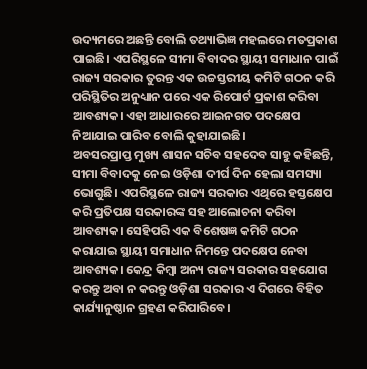ଉଦ୍ୟମରେ ଅଛନ୍ତି ବୋଲି ତଥ୍ୟାଭିଜ୍ଞ ମହଲରେ ମତପ୍ରକାଶ ପାଇଛି। ଏପରିସ୍ଥଳେ ସୀମା ବିବାଦର ସ୍ଥାୟୀ ସମାଧାନ ପାଇଁ ରାଜ୍ୟ ସରକାର ତୁରନ୍ତ ଏକ ଉଚ୍ଚସ୍ତରୀୟ କମିଟି ଗଠନ କରି ପରିସ୍ଥିତିର ଅନୁଧ୍ୟାନ ପରେ ଏକ ରିପୋର୍ଟ ପ୍ରକାଶ କରିବା ଆବଶ୍ୟକ। ଏହା ଆଧାରରେ ଆଇନଗତ ପଦକ୍ଷେପ ନିଆଯାଇ ପାରିବ ବୋଲି କୁହାଯାଇଛି।
ଅବସରପ୍ରାପ୍ତ ମୁଖ୍ୟ ଶାସନ ସଚିବ ସହଦେବ ସାହୁ କହିଛନ୍ତି, ସୀମା ବିବାଦକୁ ନେଇ ଓଡ଼ିଶା ଦୀର୍ଘ ଦିନ ହେଲା ସମସ୍ୟା ଭୋଗୁଛି। ଏପରିସ୍ଥଳେ ରାଜ୍ୟ ସରକାର ଏଥିରେ ହସ୍ତକ୍ଷେପ କରି ପ୍ରତିପକ୍ଷ ସରକାରଙ୍କ ସହ ଆଲୋଚନା କରିବା ଆବଶ୍ୟକ। ସେହିପରି ଏକ ବିଶେଷଜ୍ଞ କମିଟି ଗଠନ କରାଯାଇ ସ୍ଥାୟୀ ସମାଧାନ ନିମନ୍ତେ ପଦକ୍ଷେପ ନେବା ଆବଶ୍ୟକ। କେନ୍ଦ୍ର କିମ୍ବା ଅନ୍ୟ ରାଜ୍ୟ ସରକାର ସହଯୋଗ କରନ୍ତୁ ଅବା ନ କରନ୍ତୁ ଓଡ଼ିଶା ସରକାର ଏ ଦିଗରେ ବିହିତ କାର୍ଯ୍ୟାନୁଷ୍ଠାନ ଗ୍ରହଣ କରିପାରିବେ।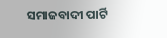ସମାଜବାଦୀ ପାର୍ଟି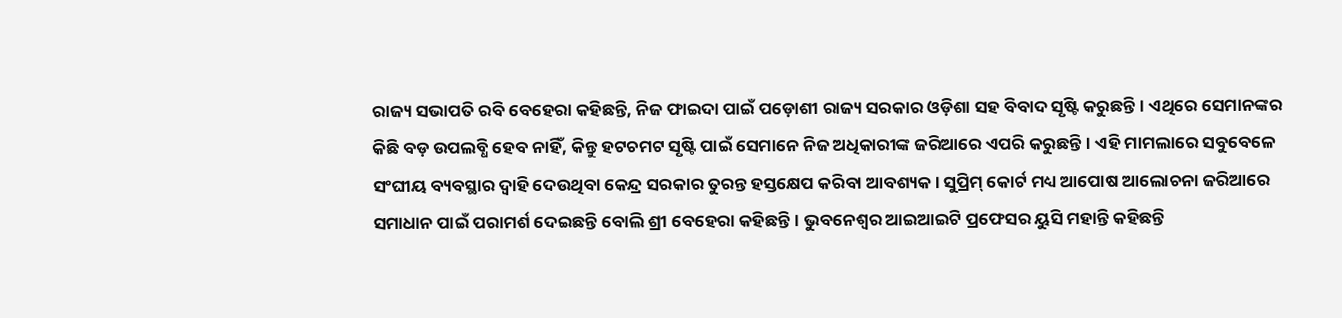ରାଜ୍ୟ ସଭାପତି ରବି ବେହେରା କହିଛନ୍ତି, ନିଜ ଫାଇଦା ପାଇଁ ପଡ଼ୋଶୀ ରାଜ୍ୟ ସରକାର ଓଡ଼ିଶା ସହ ବିବାଦ ସୃଷ୍ଟି କରୁଛନ୍ତି। ଏଥିରେ ସେମାନଙ୍କର କିଛି ବଡ଼ ଉପଲବ୍ଧି ହେବ ନାହିଁ, କିନ୍ତୁ ହଟଚମଟ ସୃଷ୍ଟି ପାଇଁ ସେମାନେ ନିଜ ଅଧିକାରୀଙ୍କ ଜରିଆରେ ଏପରି କରୁଛନ୍ତି। ଏହି ମାମଲାରେ ସବୁବେଳେ ସଂଘୀୟ ବ୍ୟବସ୍ଥାର ଦ୍ୱାହି ଦେଉଥିବା କେନ୍ଦ୍ର ସରକାର ତୁରନ୍ତ ହସ୍ତକ୍ଷେପ କରିବା ଆବଶ୍ୟକ। ସୁପ୍ରିମ୍ କୋର୍ଟ ମଧ୍ୟ ଆପୋଷ ଆଲୋଚନା ଜରିଆରେ ସମାଧାନ ପାଇଁ ପରାମର୍ଶ ଦେଇଛନ୍ତି ବୋଲି ଶ୍ରୀ ବେହେରା କହିଛନ୍ତି। ଭୁବନେଶ୍ୱର ଆଇଆଇଟି ପ୍ରଫେସର ୟୁସି ମହାନ୍ତି କହିଛନ୍ତି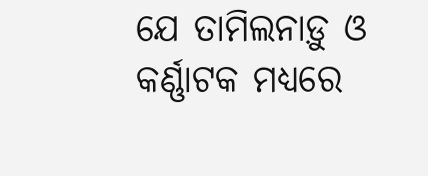ଯେ ତାମିଲନାଡ଼ୁ ଓ କର୍ଣ୍ଣାଟକ ମଧ୍ୟରେ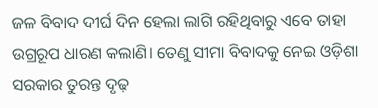ଜଳ ବିବାଦ ଦୀର୍ଘ ଦିନ ହେଲା ଲାଗି ରହିଥିବାରୁ ଏବେ ତାହା ଉଗ୍ରରୂପ ଧାରଣ କଲାଣି। ତେଣୁ ସୀମା ବିବାଦକୁ ନେଇ ଓଡ଼ିଶା ସରକାର ତୁରନ୍ତ ଦୃଢ଼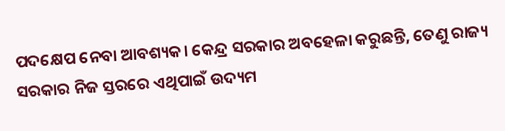ପଦକ୍ଷେପ ନେବା ଆବଶ୍ୟକ। କେନ୍ଦ୍ର ସରକାର ଅବହେଳା କରୁଛନ୍ତି, ତେଣୁ ରାଜ୍ୟ ସରକାର ନିଜ ସ୍ତରରେ ଏଥିପାଇଁ ଉଦ୍ୟମ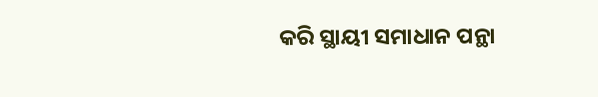କରି ସ୍ଥାୟୀ ସମାଧାନ ପନ୍ଥା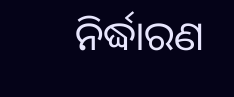ନିର୍ଦ୍ଧାରଣ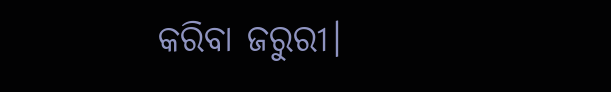କରିବା ଜରୁରୀ।